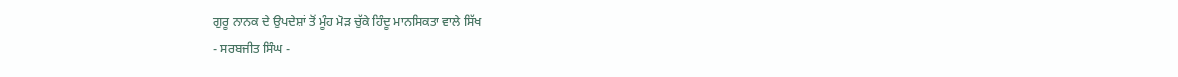ਗੁਰੂ ਨਾਨਕ ਦੇ ਉਪਦੇਸ਼ਾਂ ਤੋਂ ਮੂੰਹ ਮੋੜ ਚੁੱਕੇ ਹਿੰਦੂ ਮਾਨਸਿਕਤਾ ਵਾਲੇ ਸਿੱਖ
- ਸਰਬਜੀਤ ਸਿੰਘ -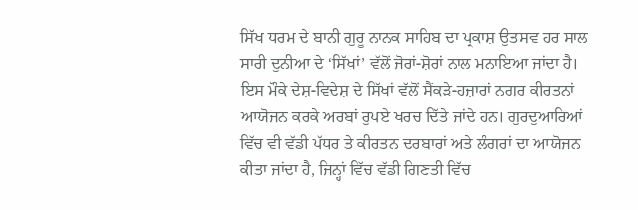ਸਿੱਖ ਧਰਮ ਦੇ ਬਾਨੀ ਗੁਰੂ ਨਾਨਕ ਸਾਹਿਬ ਦਾ ਪ੍ਰਕਾਸ਼ ਉਤਸਵ ਹਰ ਸਾਲ ਸਾਰੀ ਦੁਨੀਆ ਦੇ ‘ਸਿੱਖਾਂ’ ਵੱਲੋਂ ਜੋਰਾਂ-ਸ਼ੋਰਾਂ ਨਾਲ ਮਨਾਇਆ ਜਾਂਦਾ ਹੈ। ਇਸ ਮੌਕੇ ਦੇਸ਼-ਵਿਦੇਸ਼ ਦੇ ਸਿੱਖਾਂ ਵੱਲੋਂ ਸੈਂਕੜੇ-ਹਜ਼ਾਰਾਂ ਨਗਰ ਕੀਰਤਨਾਂ ਆਯੋਜਨ ਕਰਕੇ ਅਰਬਾਂ ਰੁਪਏ ਖਰਚ ਦਿੱਤੇ ਜਾਂਦੇ ਹਨ। ਗੁਰਦੁਆਰਿਆਂ ਵਿੱਚ ਵੀ ਵੱਡੀ ਪੱਧਰ ਤੇ ਕੀਰਤਨ ਦਰਬਾਰਾਂ ਅਤੇ ਲੰਗਰਾਂ ਦਾ ਆਯੋਜਨ ਕੀਤਾ ਜਾਂਦਾ ਹੈ, ਜਿਨ੍ਹਾਂ ਵਿੱਚ ਵੱਡੀ ਗਿਣਤੀ ਵਿੱਚ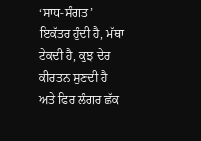‘ਸਾਧ-ਸੰਗਤ’ ਇਕੱਤਰ ਹੁੰਦੀ ਹੈ, ਮੱਥਾ ਟੇਕਦੀ ਹੈ, ਕੁਝ ਦੇਰ ਕੀਰਤਨ ਸੁਣਦੀ ਹੈ ਅਤੇ ਫਿਰ ਲੰਗਰ ਛੱਕ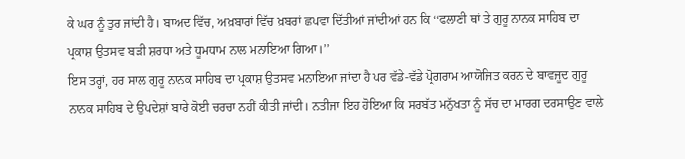ਕੇ ਘਰ ਨੂੰ ਤੁਰ ਜਾਂਦੀ ਹੈ। ਬਾਅਦ ਵਿੱਚ, ਅਖ਼ਬਾਰਾਂ ਵਿੱਚ ਖ਼ਬਰਾਂ ਛਪਵਾ ਦਿੱਤੀਆਂ ਜਾਂਦੀਆਂ ਹਨ ਕਿ ‘‘ਫਲਾਣੀ ਥਾਂ ਤੇ ਗੁਰੂ ਨਾਨਕ ਸਾਹਿਬ ਦਾ ਪ੍ਰਕਾਸ਼ ਉਤਸਵ ਬੜੀ ਸ਼ਰਧਾ ਅਤੇ ਧੂਮਧਾਮ ਨਾਲ ਮਨਾਇਆ ਗਿਆ।’’
ਇਸ ਤਰ੍ਹਾਂ, ਹਰ ਸਾਲ ਗੁਰੂ ਨਾਨਕ ਸਾਹਿਬ ਦਾ ਪ੍ਰਕਾਸ਼ ਉਤਸਵ ਮਨਾਇਆ ਜਾਂਦਾ ਹੈ ਪਰ ਵੱਡੇ-ਵੱਡੇ ਪ੍ਰੋਗਰਾਮ ਆਯੋਜਿਤ ਕਰਨ ਦੇ ਬਾਵਜੂਦ ਗੁਰੂ ਨਾਨਕ ਸਾਹਿਬ ਦੇ ਉਪਦੇਸ਼ਾਂ ਬਾਰੇ ਕੋਈ ਚਰਚਾ ਨਹੀਂ ਕੀਤੀ ਜਾਂਦੀ। ਨਤੀਜਾ ਇਹ ਹੋਇਆ ਕਿ ਸਰਬੱਤ ਮਨੁੱਖਤਾ ਨੂੰ ਸੱਚ ਦਾ ਮਾਰਗ ਦਰਸਾਉਣ ਵਾਲੇ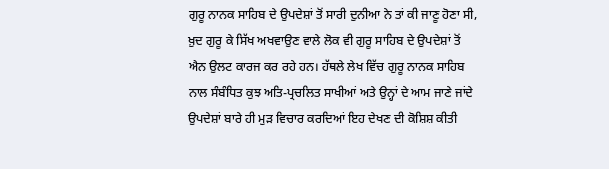ਗੁਰੂ ਨਾਨਕ ਸਾਹਿਬ ਦੇ ਉਪਦੇਸ਼ਾਂ ਤੋਂ ਸਾਰੀ ਦੁਨੀਆ ਨੇ ਤਾਂ ਕੀ ਜਾਣੂ ਹੋਣਾ ਸੀ, ਖ਼ੁਦ ਗੁਰੂ ਕੇ ਸਿੱਖ ਅਖਵਾਉਣ ਵਾਲੇ ਲੋਕ ਵੀ ਗੁਰੂ ਸਾਹਿਬ ਦੇ ਉਪਦੇਸ਼ਾਂ ਤੋਂ ਐਨ ਉਲਟ ਕਾਰਜ ਕਰ ਰਹੇ ਹਨ। ਹੱਥਲੇ ਲੇਖ ਵਿੱਚ ਗੁਰੂ ਨਾਨਕ ਸਾਹਿਬ ਨਾਲ ਸੰਬੰਧਿਤ ਕੁਝ ਅਤਿ-ਪ੍ਰਚਲਿਤ ਸਾਖੀਆਂ ਅਤੇ ਉਨ੍ਹਾਂ ਦੇ ਆਮ ਜਾਣੇ ਜਾਂਦੇ ਉਪਦੇਸ਼ਾਂ ਬਾਰੇ ਹੀ ਮੁੜ ਵਿਚਾਰ ਕਰਦਿਆਂ ਇਹ ਦੇਖਣ ਦੀ ਕੋਸ਼ਿਸ਼ ਕੀਤੀ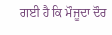ਗਈ ਹੈ ਕਿ ਮੌਜੂਦਾ ਦੌਰ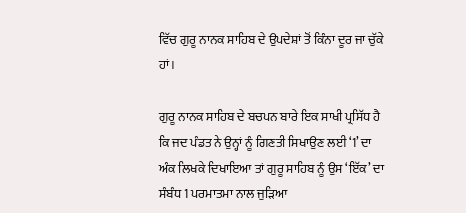ਵਿੱਚ ਗੁਰੂ ਨਾਨਕ ਸਾਹਿਬ ਦੇ ਉਪਦੇਸ਼ਾਂ ਤੋਂ ਕਿੰਨਾ ਦੂਰ ਜਾ ਚੁੱਕੇ ਹਾਂ।

ਗੁਰੂ ਨਾਨਕ ਸਾਹਿਬ ਦੇ ਬਚਪਨ ਬਾਰੇ ਇਕ ਸਾਖੀ ਪ੍ਰਸਿੱਧ ਹੈ ਕਿ ਜਦ ਪੰਡਤ ਨੇ ਉਨ੍ਹਾਂ ਨੂੰ ਗਿਣਤੀ ਸਿਖਾਉਣ ਲਈ ‘1’ ਦਾ ਅੰਕ ਲਿਖਕੇ ਦਿਖਾਇਆ ਤਾਂ ਗੁਰੂ ਸਾਹਿਬ ਨੂੰ ਉਸ ‘ਇੱਕ’ ਦਾ ਸੰਬੰਧ 1 ਪਰਮਾਤਮਾ ਨਾਲ ਜੁੜਿਆ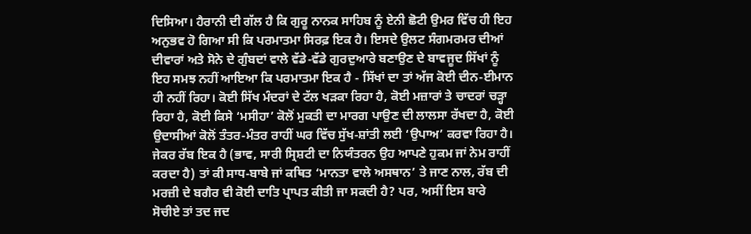ਦਿਸਿਆ। ਹੈਰਾਨੀ ਦੀ ਗੱਲ ਹੈ ਕਿ ਗੁਰੂ ਨਾਨਕ ਸਾਹਿਬ ਨੂੰ ਏਨੀ ਛੋਟੀ ਉਮਰ ਵਿੱਚ ਹੀ ਇਹ ਅਨੁਭਵ ਹੋ ਗਿਆ ਸੀ ਕਿ ਪਰਮਾਤਮਾ ਸਿਰਫ਼ ਇਕ ਹੈ। ਇਸਦੇ ਉਲਟ ਸੰਗਮਰਮਰ ਦੀਆਂ ਦੀਵਾਰਾਂ ਅਤੇ ਸੋਨੇ ਦੇ ਗੁੰਬਦਾਂ ਵਾਲੇ ਵੱਡੇ-ਵੱਡੇ ਗੁਰਦੁਆਰੇ ਬਣਾਉਣ ਦੇ ਬਾਵਜੂਦ ਸਿੱਖਾਂ ਨੂੰ ਇਹ ਸਮਝ ਨਹੀਂ ਆਇਆ ਕਿ ਪਰਮਾਤਮਾ ਇਕ ਹੈ - ਸਿੱਖਾਂ ਦਾ ਤਾਂ ਅੱਜ ਕੋਈ ਦੀਨ-ਈਮਾਨ ਹੀ ਨਹੀਂ ਰਿਹਾ। ਕੋਈ ਸਿੱਖ ਮੰਦਰਾਂ ਦੇ ਟੱਲ ਖੜਕਾ ਰਿਹਾ ਹੈ, ਕੋਈ ਮਜ਼ਾਰਾਂ ਤੇ ਚਾਦਰਾਂ ਚੜ੍ਹਾ ਰਿਹਾ ਹੈ, ਕੋਈ ਕਿਸੇ ‘ਮਸੀਹਾ’ ਕੋਲੋਂ ਮੁਕਤੀ ਦਾ ਮਾਰਗ ਪਾਉਣ ਦੀ ਲਾਲਸਾ ਰੱਖਦਾ ਹੈ, ਕੋਈ ਉਦਾਸੀਆਂ ਕੋਲੋਂ ਤੰਤਰ-ਮੰਤਰ ਰਾਹੀਂ ਘਰ ਵਿੱਚ ਸੁੱਖ-ਸ਼ਾਂਤੀ ਲਈ ‘ਉਪਾਅ’ ਕਰਵਾ ਰਿਹਾ ਹੈ। ਜੇਕਰ ਰੱਬ ਇਕ ਹੈ (ਭਾਵ, ਸਾਰੀ ਸ੍ਰਿਸ਼ਟੀ ਦਾ ਨਿਯੰਤਰਨ ਉਹ ਆਪਣੇ ਹੁਕਮ ਜਾਂ ਨੇਮ ਰਾਹੀਂ ਕਰਦਾ ਹੈ) ਤਾਂ ਕੀ ਸਾਧ-ਬਾਬੇ ਜਾਂ ਕਥਿਤ ‘ਮਾਨਤਾ ਵਾਲੇ ਅਸਥਾਨ’ ਤੇ ਜਾਣ ਨਾਲ, ਰੱਬ ਦੀ ਮਰਜ਼ੀ ਦੇ ਬਗੈਰ ਵੀ ਕੋਈ ਦਾਤਿ ਪ੍ਰਾਪਤ ਕੀਤੀ ਜਾ ਸਕਦੀ ਹੈ? ਪਰ, ਅਸੀਂ ਇਸ ਬਾਰੇ ਸੋਚੀਏ ਤਾਂ ਤਦ ਜਦ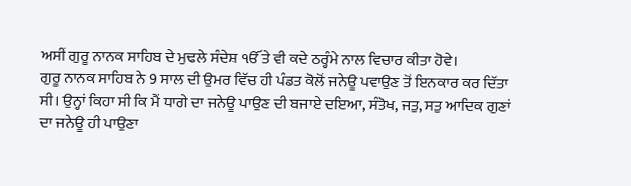ਅਸੀਂ ਗੁਰੂ ਨਾਨਕ ਸਾਹਿਬ ਦੇ ਮੁਢਲੇ ਸੰਦੇਸ਼ ੴ ਤੇ ਵੀ ਕਦੇ ਠਰ੍ਹੰਮੇ ਨਾਲ ਵਿਚਾਰ ਕੀਤਾ ਹੋਵੇ।
ਗੁਰੂ ਨਾਨਕ ਸਾਹਿਬ ਨੇ 9 ਸਾਲ ਦੀ ਉਮਰ ਵਿੱਚ ਹੀ ਪੰਡਤ ਕੋਲੋਂ ਜਨੇਊ ਪਵਾਉਣ ਤੋਂ ਇਨਕਾਰ ਕਰ ਦਿੱਤਾ ਸੀ। ਉਨ੍ਹਾਂ ਕਿਹਾ ਸੀ ਕਿ ਮੈਂ ਧਾਗੇ ਦਾ ਜਨੇਊ ਪਾਉਣ ਦੀ ਬਜਾਏ ਦਇਆ, ਸੰਤੋਖ, ਜਤੁ, ਸਤੁ ਆਦਿਕ ਗੁਣਾਂ ਦਾ ਜਨੇਊ ਹੀ ਪਾਉਣਾ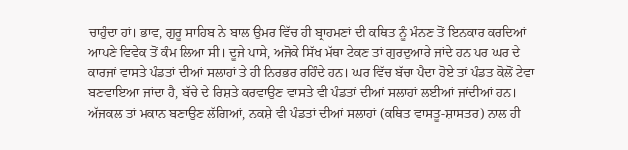ਚਾਹੁੰਦਾ ਹਾਂ। ਭਾਵ, ਗੁਰੂ ਸਾਹਿਬ ਨੇ ਬਾਲ ਉਮਰ ਵਿੱਚ ਹੀ ਬ੍ਰਾਹਮਣਾਂ ਦੀ ਕਥਿਤ ਨੂੰ ਮੰਨਣ ਤੋਂ ਇਨਕਾਰ ਕਰਦਿਆਂ ਆਪਣੇ ਵਿਵੇਕ ਤੋਂ ਕੰਮ ਲਿਆ ਸੀ। ਦੂਜੇ ਪਾਸੇ, ਅਜੋਕੇ ਸਿੱਖ ਮੱਥਾ ਟੇਕਣ ਤਾਂ ਗੁਰਦੁਆਰੇ ਜਾਂਦੇ ਹਨ ਪਰ ਘਰ ਦੇ ਕਾਰਜਾਂ ਵਾਸਤੇ ਪੰਡਤਾਂ ਦੀਆਂ ਸਲਾਹਾਂ ਤੇ ਹੀ ਨਿਰਭਰ ਰਹਿੰਦੇ ਹਨ। ਘਰ ਵਿੱਚ ਬੱਚਾ ਪੈਦਾ ਹੋਏ ਤਾਂ ਪੰਡਤ ਕੋਲੋਂ ਟੇਵਾ ਬਣਵਾਇਆ ਜਾਂਦਾ ਹੈ, ਬੱਚੇ ਦੇ ਰਿਸ਼ਤੇ ਕਰਵਾਉਣ ਵਾਸਤੇ ਵੀ ਪੰਡਤਾਂ ਦੀਆਂ ਸਲਾਹਾਂ ਲਈਆਂ ਜਾਂਦੀਆਂ ਹਨ। ਅੱਜਕਲ ਤਾਂ ਮਕਾਨ ਬਣਾਉਣ ਲੱਗਿਆਂ, ਨਕਸ਼ੇ ਵੀ ਪੰਡਤਾਂ ਦੀਆਂ ਸਲਾਹਾਂ (ਕਥਿਤ ਵਾਸਤੂ-ਸ਼ਾਸਤਰ) ਨਾਲ ਹੀ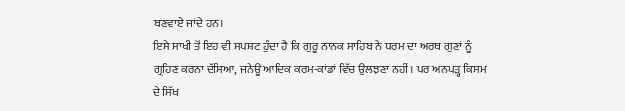ਬਣਵਾਏ ਜਾਂਦੇ ਹਨ।
ਇਸੇ ਸਾਖੀ ਤੋਂ ਇਹ ਵੀ ਸਪਸ਼ਟ ਹੁੰਦਾ ਹੈ ਕਿ ਗੁਰੂ ਨਾਨਕ ਸਾਹਿਬ ਨੇ ਧਰਮ ਦਾ ਅਰਥ ਗੁਣਾਂ ਨੂੰ ਗ੍ਰਹਿਣ ਕਰਨਾ ਦੱਸਿਆ, ਜਨੇਊ ਆਦਿਕ ਕਰਮ-ਕਾਂਡਾਂ ਵਿੱਚ ਉਲਝਣਾ ਨਹੀਂ। ਪਰ ਅਨਪੜ੍ਹ ਕਿਸਮ ਦੇ ਸਿੱਖ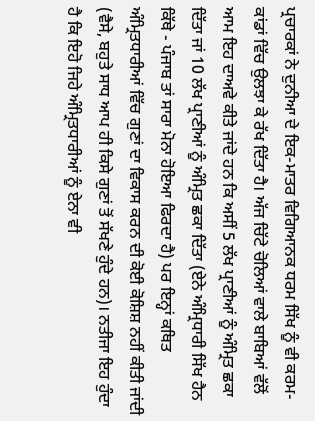ਪ੍ਰਚਾਰਕਾਂ ਨੇ ਦੁਨੀਆ ਦੇ ਇਕ-ਮਾਤਰ ਵਿਗਿਆਨਕ ਧਰਮ ਸਿੱਖ ਨੂੰ ਵੀ ਕਰਮ-ਕਾਂਡਾਂ ਵਿੱਚ ਉਲਝਾ ਕੇ ਰੱਖ ਦਿੱਤਾ ਹੈ। ਅੱਜ ਚਿੱਟੇ ਚੋਲਿਆਂ ਵਾਲੇ ਬਾਬਿਆਂ ਵੱਲੋਂ ਆਮ ਇਹ ਦਾਅਵੇ ਕੀਤੇ ਜਾਂਦੇ ਹਨ ਕਿ ਅਸੀਂ 5 ਲੱਖ ਪ੍ਰਾਣੀਆਂ ਨੂੰ ਅੰਮ੍ਰਿਤ ਛਕਾ ਦਿੱਤਾ ਜਾਂ 10 ਲੱਖ ਪ੍ਰਾਣੀਆਂ ਨੂੰ ਅੰਮ੍ਰਿਤ ਛਕਾ ਦਿੱਤਾ (ਏਨੇ ਅੰਮ੍ਰਿਧਾਰੀ ਸਿੱਖ ਹੈਨ ਕਿੱਥੇ - ਪੰਜਾਬ ਤਾਂ ਸਾਰਾ ਮੋਨਾ ਹੋਇਆ ਫਿਰਦਾ ਹੈ) ਪਰ ਇਨ੍ਹਾਂ ਕਥਿਤ ਅੰਮ੍ਰਿਤਧਾਰੀਆਂ ਵਿੱਚ ਗੁਣਾਂ ਦਾ ਵਿਕਾਸ ਕਰਨ ਦੀ ਕੋਈ ਕੋਸ਼ਿਸ਼ ਨਹੀਂ ਕੀਤੀ ਜਾਂਦੀ (ਵੈਸੇ, ਬਹੁਤੇ ਸਾਧ ਆਪ ਹੀ ਕਿਸੇ ਗੁਣਾਂ ਤੋਂ ਸੱਖਣੇ ਹੁੰਦੇ ਹਨ)। ਨਤੀਜਾ ਇਹ ਹੁੰਦਾ ਹੈ ਕਿ ਇਹੋ ਜਿਹੇ ਅੰਮ੍ਰਿਤਧਾਰੀਆਂ ਨੂੰ ਏਨਾ ਵੀ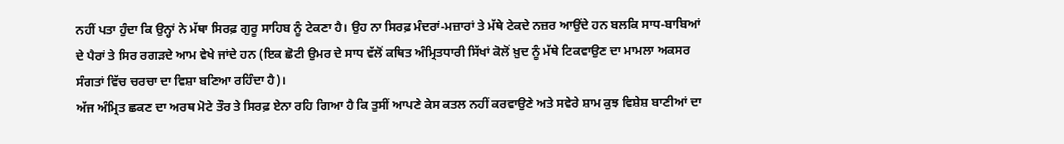ਨਹੀਂ ਪਤਾ ਹੁੰਦਾ ਕਿ ਉਨ੍ਹਾਂ ਨੇ ਮੱਥਾ ਸਿਰਫ਼ ਗੁਰੂ ਸਾਹਿਬ ਨੂੰ ਟੇਕਣਾ ਹੈ। ਉਹ ਨਾ ਸਿਰਫ਼ ਮੰਦਰਾਂ-ਮਜ਼ਾਰਾਂ ਤੇ ਮੱਥੇ ਟੇਕਦੇ ਨਜ਼ਰ ਆਉਂਦੇ ਹਨ ਬਲਕਿ ਸਾਧ-ਬਾਬਿਆਂ ਦੇ ਪੈਰਾਂ ਤੇ ਸਿਰ ਰਗੜਦੇ ਆਮ ਵੇਖੇ ਜਾਂਦੇ ਹਨ (ਇਕ ਛੋਟੀ ਉਮਰ ਦੇ ਸਾਧ ਵੱਲੋਂ ਕਥਿਤ ਅੰਮ੍ਰਿਤਧਾਰੀ ਸਿੱਖਾਂ ਕੋਲੋਂ ਖ਼ੁਦ ਨੂੰ ਮੱਥੇ ਟਿਕਵਾਉਣ ਦਾ ਮਾਮਲਾ ਅਕਸਰ ਸੰਗਤਾਂ ਵਿੱਚ ਚਰਚਾ ਦਾ ਵਿਸ਼ਾ ਬਣਿਆ ਰਹਿੰਦਾ ਹੈ)।
ਅੱਜ ਅੰਮ੍ਰਿਤ ਛਕਣ ਦਾ ਅਰਥ ਮੋਟੇ ਤੌਰ ਤੇ ਸਿਰਫ਼ ਏਨਾ ਰਹਿ ਗਿਆ ਹੈ ਕਿ ਤੁਸੀਂ ਆਪਣੇ ਕੇਸ ਕਤਲ ਨਹੀਂ ਕਰਵਾਉਣੇ ਅਤੇ ਸਵੇਰੇ ਸ਼ਾਮ ਕੁਝ ਵਿਸ਼ੇਸ਼ ਬਾਣੀਆਂ ਦਾ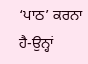‘ਪਾਠ’ ਕਰਨਾ ਹੈ-ਉਨ੍ਹਾਂ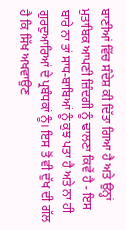ਬਾਣੀਆਂ ਵਿੱਚ ਸੰਦੇਸ਼ ਕੀ ਦਿੱਤਾ ਗਿਆ ਹੈ ਅਤੇ ਉਨ੍ਹਾਂ ਮੁਤਾਬਿਕ ਆਪਣੀ ਜ਼ਿੰਦਗੀ ਨੂੰ ਢਾਲਣਾ ਕਿਵੇਂ ਹੈ - ਇਸ ਬਾਰੇ ਨਾ ਤਾਂ ਸਾਧ-ਬਾਬਿਆਂ ਨੂੰ ਕੁਝ ਪਤਾ ਹੈ ਅਤੇ ਨਾ ਹੀ ਗੁਰਦੁਆਰਿਆਂ ਦੇ ਪ੍ਰਬੰਧਕਾਂ ਨੂੰ। ਇਸ ਤੋਂ ਵੀ ਦੁੱਖ ਦੀ ਗੱਲ ਹੈ ਕਿ ਸਿੱਖ ਅਖਵਾਉਣ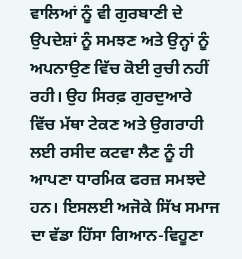ਵਾਲਿਆਂ ਨੂੰ ਵੀ ਗੁਰਬਾਣੀ ਦੇ ਉਪਦੇਸ਼ਾਂ ਨੂੰ ਸਮਝਣ ਅਤੇ ਉਨ੍ਹਾਂ ਨੂੰ ਅਪਨਾਉਣ ਵਿੱਚ ਕੋਈ ਰੁਚੀ ਨਹੀਂ ਰਹੀ। ਉਹ ਸਿਰਫ਼ ਗੁਰਦੁਆਰੇ ਵਿੱਚ ਮੱਥਾ ਟੇਕਣ ਅਤੇ ਉਗਰਾਹੀ ਲਈ ਰਸੀਦ ਕਟਵਾ ਲੈਣ ਨੂੰ ਹੀ ਆਪਣਾ ਧਾਰਮਿਕ ਫਰਜ਼ ਸਮਝਦੇ ਹਨ। ਇਸਲਈ ਅਜੋਕੇ ਸਿੱਖ ਸਮਾਜ ਦਾ ਵੱਡਾ ਹਿੱਸਾ ਗਿਆਨ-ਵਿਹੂਣਾ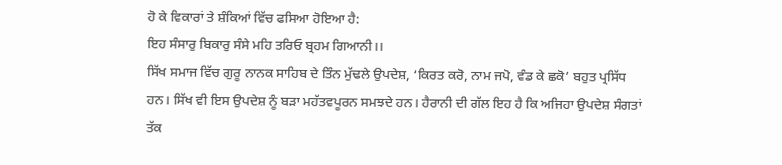ਹੋ ਕੇ ਵਿਕਾਰਾਂ ਤੇ ਸ਼ੰਕਿਆਂ ਵਿੱਚ ਫਸਿਆ ਹੋਇਆ ਹੈ:
ਇਹ ਸੰਸਾਰੁ ਬਿਕਾਰੁ ਸੰਸੇ ਮਹਿ ਤਰਿਓ ਬ੍ਰਹਮ ਗਿਆਨੀ।।
ਸਿੱਖ ਸਮਾਜ ਵਿੱਚ ਗੁਰੂ ਨਾਨਕ ਸਾਹਿਬ ਦੇ ਤਿੰਨ ਮੁੱਢਲੇ ਉਪਦੇਸ਼, ‘ਕਿਰਤ ਕਰੋ, ਨਾਮ ਜਪੋ, ਵੰਡ ਕੇ ਛਕੋ’ ਬਹੁਤ ਪ੍ਰਸਿੱਧ ਹਨ। ਸਿੱਖ ਵੀ ਇਸ ਉਪਦੇਸ਼ ਨੂੰ ਬੜਾ ਮਹੱਤਵਪੂਰਨ ਸਮਝਦੇ ਹਨ। ਹੈਰਾਨੀ ਦੀ ਗੱਲ ਇਹ ਹੈ ਕਿ ਅਜਿਹਾ ਉਪਦੇਸ਼ ਸੰਗਤਾਂ ਤੱਕ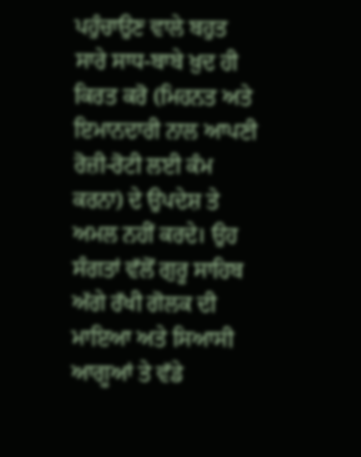ਪਹੁੰਚਾਉਣ ਵਾਲੇ ਬਹੁਤ ਸਾਰੇ ਸਾਧ-ਬਾਬੇ ਖ਼ੁਦ ਹੀ ਕਿਰਤ ਕਰੋ (ਮਿਹਨਤ ਅਤੇ ਇਮਾਨਦਾਰੀ ਨਾਲ ਆਪਣੀ ਰੋਜ਼ੀ-ਰੋਟੀ ਲਈ ਕੰਮ ਕਰਨਾ) ਦੇ ਉਪਦੇਸ਼ ਤੇ ਅਮਲ ਨਹੀਂ ਕਰਦੇ। ਉਹ ਸੰਗਤਾਂ ਵੱਲੋਂ ਗੁਰੂ ਸਾਹਿਬ ਅੱਗੇ ਰੱਖੀ ਗੋਲਕ ਦੀ ਮਾਇਆ ਅਤੇ ਸਿਆਸੀ ਆਗੂਆਂ ਤੇ ਵੱਡੇ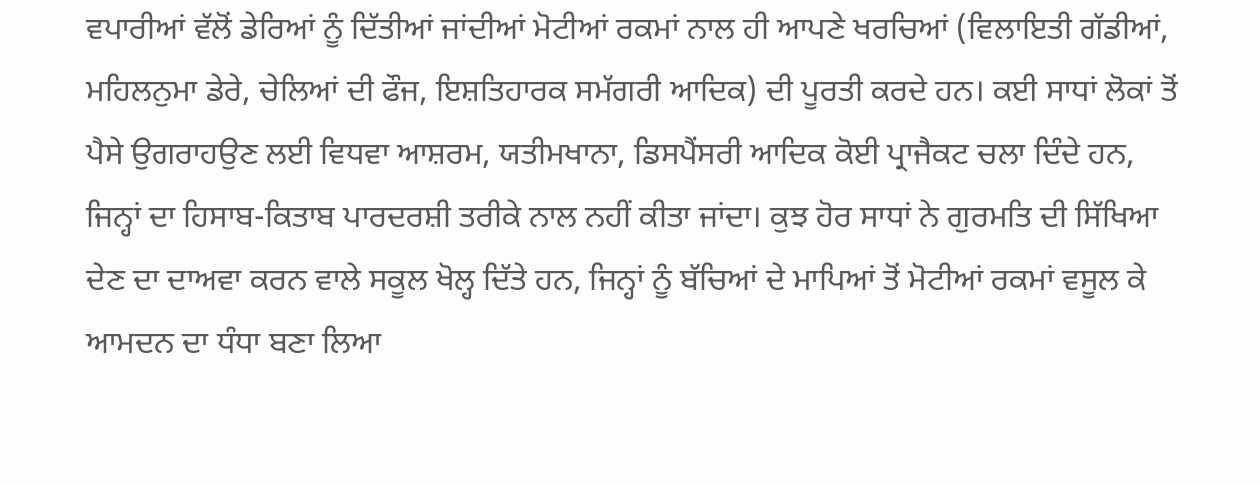ਵਪਾਰੀਆਂ ਵੱਲੋਂ ਡੇਰਿਆਂ ਨੂੰ ਦਿੱਤੀਆਂ ਜਾਂਦੀਆਂ ਮੋਟੀਆਂ ਰਕਮਾਂ ਨਾਲ ਹੀ ਆਪਣੇ ਖਰਚਿਆਂ (ਵਿਲਾਇਤੀ ਗੱਡੀਆਂ, ਮਹਿਲਨੁਮਾ ਡੇਰੇ, ਚੇਲਿਆਂ ਦੀ ਫੌਜ, ਇਸ਼ਤਿਹਾਰਕ ਸਮੱਗਰੀ ਆਦਿਕ) ਦੀ ਪੂਰਤੀ ਕਰਦੇ ਹਨ। ਕਈ ਸਾਧਾਂ ਲੋਕਾਂ ਤੋਂ ਪੈਸੇ ਉਗਰਾਹਉਣ ਲਈ ਵਿਧਵਾ ਆਸ਼ਰਮ, ਯਤੀਮਖਾਨਾ, ਡਿਸਪੈਂਸਰੀ ਆਦਿਕ ਕੋਈ ਪ੍ਰਾਜੈਕਟ ਚਲਾ ਦਿੰਦੇ ਹਨ, ਜਿਨ੍ਹਾਂ ਦਾ ਹਿਸਾਬ-ਕਿਤਾਬ ਪਾਰਦਰਸ਼ੀ ਤਰੀਕੇ ਨਾਲ ਨਹੀਂ ਕੀਤਾ ਜਾਂਦਾ। ਕੁਝ ਹੋਰ ਸਾਧਾਂ ਨੇ ਗੁਰਮਤਿ ਦੀ ਸਿੱਖਿਆ ਦੇਣ ਦਾ ਦਾਅਵਾ ਕਰਨ ਵਾਲੇ ਸਕੂਲ ਖੋਲ੍ਹ ਦਿੱਤੇ ਹਨ, ਜਿਨ੍ਹਾਂ ਨੂੰ ਬੱਚਿਆਂ ਦੇ ਮਾਪਿਆਂ ਤੋਂ ਮੋਟੀਆਂ ਰਕਮਾਂ ਵਸੂਲ ਕੇ ਆਮਦਨ ਦਾ ਧੰਧਾ ਬਣਾ ਲਿਆ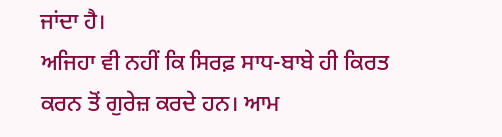ਜਾਂਦਾ ਹੈ।
ਅਜਿਹਾ ਵੀ ਨਹੀਂ ਕਿ ਸਿਰਫ਼ ਸਾਧ-ਬਾਬੇ ਹੀ ਕਿਰਤ ਕਰਨ ਤੋਂ ਗੁਰੇਜ਼ ਕਰਦੇ ਹਨ। ਆਮ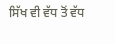ਸਿੱਖ ਵੀ ਵੱਧ ਤੋਂ ਵੱਧ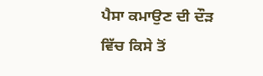ਪੈਸਾ ਕਮਾਉਣ ਦੀ ਦੌੜ ਵਿੱਚ ਕਿਸੇ ਤੋਂ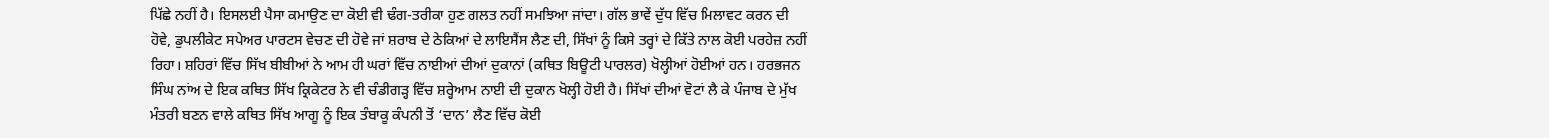ਪਿੱਛੇ ਨਹੀਂ ਹੈ। ਇਸਲਈ ਪੈਸਾ ਕਮਾਉਣ ਦਾ ਕੋਈ ਵੀ ਢੰਗ-ਤਰੀਕਾ ਹੁਣ ਗਲਤ ਨਹੀਂ ਸਮਝਿਆ ਜਾਂਦਾ। ਗੱਲ ਭਾਵੇਂ ਦੁੱਧ ਵਿੱਚ ਮਿਲਾਵਟ ਕਰਨ ਦੀ ਹੋਵੇ, ਡੁਪਲੀਕੇਟ ਸਪੇਅਰ ਪਾਰਟਸ ਵੇਚਣ ਦੀ ਹੋਵੇ ਜਾਂ ਸ਼ਰਾਬ ਦੇ ਠੇਕਿਆਂ ਦੇ ਲਾਇਸੈਂਸ ਲੈਣ ਦੀ, ਸਿੱਖਾਂ ਨੂੰ ਕਿਸੇ ਤਰ੍ਹਾਂ ਦੇ ਕਿੱਤੇ ਨਾਲ ਕੋਈ ਪਰਹੇਜ਼ ਨਹੀਂ ਰਿਹਾ। ਸ਼ਹਿਰਾਂ ਵਿੱਚ ਸਿੱਖ ਬੀਬੀਆਂ ਨੇ ਆਮ ਹੀ ਘਰਾਂ ਵਿੱਚ ਨਾਈਆਂ ਦੀਆਂ ਦੁਕਾਨਾਂ (ਕਥਿਤ ਬਿਊਟੀ ਪਾਰਲਰ) ਖੋਲ੍ਹੀਆਂ ਹੋਈਆਂ ਹਨ। ਹਰਭਜਨ ਸਿੰਘ ਨਾਂਅ ਦੇ ਇਕ ਕਥਿਤ ਸਿੱਖ ਕ੍ਰਿਕੇਟਰ ਨੇ ਵੀ ਚੰਡੀਗੜ੍ਹ ਵਿੱਚ ਸ਼ਰ੍ਹੇਆਮ ਨਾਈ ਦੀ ਦੁਕਾਨ ਖੋਲ੍ਹੀ ਹੋਈ ਹੈ। ਸਿੱਖਾਂ ਦੀਆਂ ਵੋਟਾਂ ਲੈ ਕੇ ਪੰਜਾਬ ਦੇ ਮੁੱਖ ਮੰਤਰੀ ਬਣਨ ਵਾਲੇ ਕਥਿਤ ਸਿੱਖ ਆਗੂ ਨੂੰ ਇਕ ਤੰਬਾਕੂ ਕੰਪਨੀ ਤੋਂ ‘ਦਾਨ’ ਲੈਣ ਵਿੱਚ ਕੋਈ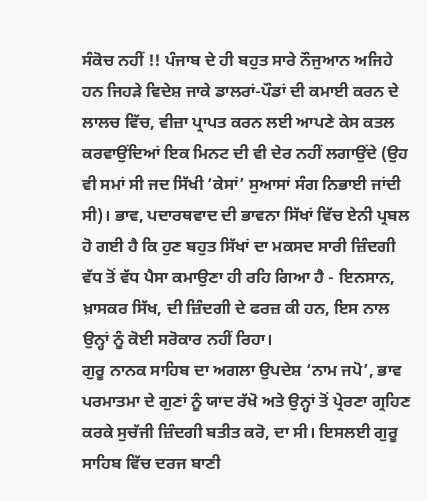ਸੰਕੋਚ ਨਹੀਂ !! ਪੰਜਾਬ ਦੇ ਹੀ ਬਹੁਤ ਸਾਰੇ ਨੌਜੁਆਨ ਅਜਿਹੇ ਹਨ ਜਿਹੜੇ ਵਿਦੇਸ਼ ਜਾਕੇ ਡਾਲਰਾਂ-ਪੌਡਾਂ ਦੀ ਕਮਾਈ ਕਰਨ ਦੇ ਲਾਲਚ ਵਿੱਚ, ਵੀਜ਼ਾ ਪ੍ਰਾਪਤ ਕਰਨ ਲਈ ਆਪਣੇ ਕੇਸ ਕਤਲ ਕਰਵਾਉਂਦਿਆਂ ਇਕ ਮਿਨਟ ਦੀ ਵੀ ਦੇਰ ਨਹੀਂ ਲਗਾਉਂਦੇ (ਉਹ ਵੀ ਸਮਾਂ ਸੀ ਜਦ ਸਿੱਖੀ ‘ਕੇਸਾਂ’ ਸੁਆਸਾਂ ਸੰਗ ਨਿਭਾਈ ਜਾਂਦੀ ਸੀ)। ਭਾਵ, ਪਦਾਰਥਵਾਦ ਦੀ ਭਾਵਨਾ ਸਿੱਖਾਂ ਵਿੱਚ ਏਨੀ ਪ੍ਰਬਲ ਹੋ ਗਈ ਹੈ ਕਿ ਹੁਣ ਬਹੁਤ ਸਿੱਖਾਂ ਦਾ ਮਕਸਦ ਸਾਰੀ ਜ਼ਿੰਦਗੀ ਵੱਧ ਤੋਂ ਵੱਧ ਪੈਸਾ ਕਮਾਉਣਾ ਹੀ ਰਹਿ ਗਿਆ ਹੈ - ਇਨਸਾਨ, ਖ਼ਾਸਕਰ ਸਿੱਖ, ਦੀ ਜ਼ਿੰਦਗੀ ਦੇ ਫਰਜ਼ ਕੀ ਹਨ, ਇਸ ਨਾਲ ਉਨ੍ਹਾਂ ਨੂੰ ਕੋਈ ਸਰੋਕਾਰ ਨਹੀਂ ਰਿਹਾ।
ਗੁਰੂ ਨਾਨਕ ਸਾਹਿਬ ਦਾ ਅਗਲਾ ਉਪਦੇਸ਼ ‘ਨਾਮ ਜਪੋ’, ਭਾਵ ਪਰਮਾਤਮਾ ਦੇ ਗੁਣਾਂ ਨੂੰ ਯਾਦ ਰੱਖੋ ਅਤੇ ਉਨ੍ਹਾਂ ਤੋਂ ਪ੍ਰੇਰਣਾ ਗ੍ਰਹਿਣ ਕਰਕੇ ਸੁਚੱਜੀ ਜ਼ਿੰਦਗੀ ਬਤੀਤ ਕਰੋ, ਦਾ ਸੀ। ਇਸਲਈ ਗੁਰੂ ਸਾਹਿਬ ਵਿੱਚ ਦਰਜ ਬਾਣੀ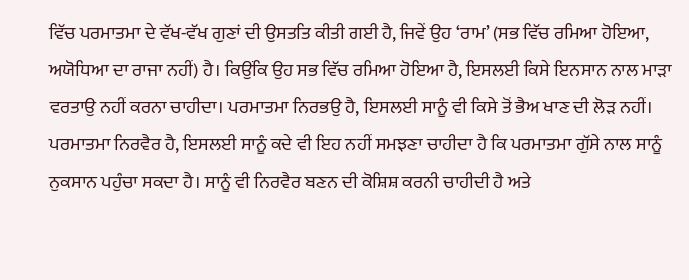ਵਿੱਚ ਪਰਮਾਤਮਾ ਦੇ ਵੱਖ-ਵੱਖ ਗੁਣਾਂ ਦੀ ਉਸਤਤਿ ਕੀਤੀ ਗਈ ਹੈ, ਜਿਵੇਂ ਉਹ ‘ਰਾਮ’ (ਸਭ ਵਿੱਚ ਰਮਿਆ ਹੋਇਆ, ਅਯੋਧਿਆ ਦਾ ਰਾਜਾ ਨਹੀਂ) ਹੈ। ਕਿਉਂਕਿ ਉਹ ਸਭ ਵਿੱਚ ਰਮਿਆ ਹੋਇਆ ਹੈ, ਇਸਲਈ ਕਿਸੇ ਇਨਸਾਨ ਨਾਲ ਮਾੜਾ ਵਰਤਾਉ ਨਹੀਂ ਕਰਨਾ ਚਾਹੀਦਾ। ਪਰਮਾਤਮਾ ਨਿਰਭਉ ਹੈ, ਇਸਲਈ ਸਾਨੂੰ ਵੀ ਕਿਸੇ ਤੋਂ ਭੈਅ ਖਾਣ ਦੀ ਲੋੜ ਨਹੀਂ। ਪਰਮਾਤਮਾ ਨਿਰਵੈਰ ਹੈ, ਇਸਲਈ ਸਾਨੂੰ ਕਦੇ ਵੀ ਇਹ ਨਹੀਂ ਸਮਝਣਾ ਚਾਹੀਦਾ ਹੈ ਕਿ ਪਰਮਾਤਮਾ ਗੁੱਸੇ ਨਾਲ ਸਾਨੂੰ ਨੁਕਸਾਨ ਪਹੁੰਚਾ ਸਕਦਾ ਹੈ। ਸਾਨੂੰ ਵੀ ਨਿਰਵੈਰ ਬਣਨ ਦੀ ਕੋਸ਼ਿਸ਼ ਕਰਨੀ ਚਾਹੀਦੀ ਹੈ ਅਤੇ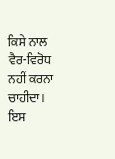ਕਿਸੇ ਨਾਲ ਵੈਰ-ਵਿਰੋਧ ਨਹੀਂ ਕਰਨਾ ਚਾਹੀਦਾ।
ਇਸ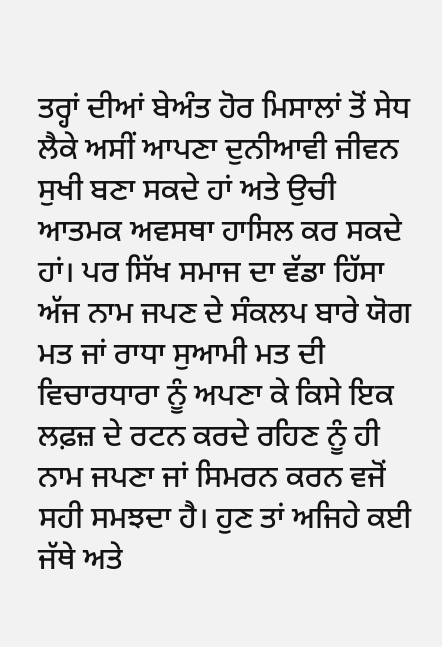ਤਰ੍ਹਾਂ ਦੀਆਂ ਬੇਅੰਤ ਹੋਰ ਮਿਸਾਲਾਂ ਤੋਂ ਸੇਧ ਲੈਕੇ ਅਸੀਂ ਆਪਣਾ ਦੁਨੀਆਵੀ ਜੀਵਨ ਸੁਖੀ ਬਣਾ ਸਕਦੇ ਹਾਂ ਅਤੇ ਉਚੀ ਆਤਮਕ ਅਵਸਥਾ ਹਾਸਿਲ ਕਰ ਸਕਦੇ ਹਾਂ। ਪਰ ਸਿੱਖ ਸਮਾਜ ਦਾ ਵੱਡਾ ਹਿੱਸਾ ਅੱਜ ਨਾਮ ਜਪਣ ਦੇ ਸੰਕਲਪ ਬਾਰੇ ਯੋਗ ਮਤ ਜਾਂ ਰਾਧਾ ਸੁਆਮੀ ਮਤ ਦੀ ਵਿਚਾਰਧਾਰਾ ਨੂੰ ਅਪਣਾ ਕੇ ਕਿਸੇ ਇਕ ਲਫ਼ਜ਼ ਦੇ ਰਟਨ ਕਰਦੇ ਰਹਿਣ ਨੂੰ ਹੀ ਨਾਮ ਜਪਣਾ ਜਾਂ ਸਿਮਰਨ ਕਰਨ ਵਜੋਂ ਸਹੀ ਸਮਝਦਾ ਹੈ। ਹੁਣ ਤਾਂ ਅਜਿਹੇ ਕਈ ਜੱਥੇ ਅਤੇ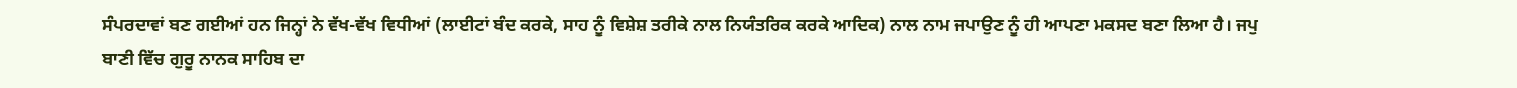ਸੰਪਰਦਾਵਾਂ ਬਣ ਗਈਆਂ ਹਨ ਜਿਨ੍ਹਾਂ ਨੇ ਵੱਖ-ਵੱਖ ਵਿਧੀਆਂ (ਲਾਈਟਾਂ ਬੰਦ ਕਰਕੇ, ਸਾਹ ਨੂੰ ਵਿਸ਼ੇਸ਼ ਤਰੀਕੇ ਨਾਲ ਨਿਯੰਤਰਿਕ ਕਰਕੇ ਆਦਿਕ) ਨਾਲ ਨਾਮ ਜਪਾਉਣ ਨੂੰ ਹੀ ਆਪਣਾ ਮਕਸਦ ਬਣਾ ਲਿਆ ਹੈ। ਜਪੁ ਬਾਣੀ ਵਿੱਚ ਗੁਰੂ ਨਾਨਕ ਸਾਹਿਬ ਦਾ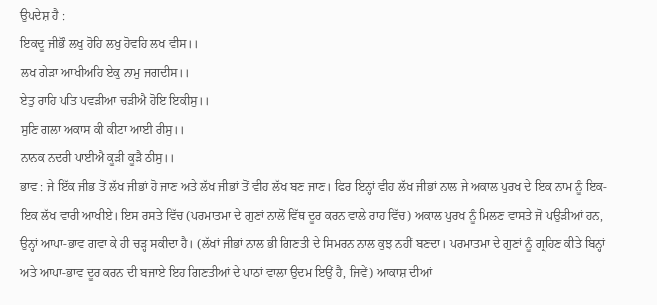ਉਪਦੇਸ਼ ਹੈ :
ਇਕਦੂ ਜੀਭੌ ਲਖੁ ਹੋਹਿ ਲਖੁ ਹੋਵਹਿ ਲਖ ਵੀਸ।।
ਲਖ ਗੇੜਾ ਆਖੀਅਹਿ ਏਕੁ ਨਾਮੁ ਜਗਦੀਸ।।
ਏਤੁ ਰਾਹਿ ਪਤਿ ਪਵੜੀਆ ਚੜੀਐ ਹੋਇ ਇਕੀਸੁ।।
ਸੁਣਿ ਗਲਾ ਅਕਾਸ ਕੀ ਕੀਟਾ ਆਈ ਰੀਸੁ।।
ਨਾਨਕ ਨਦਰੀ ਪਾਈਐ ਕੂੜੀ ਕੂੜੈ ਠੀਸੁ।।
ਭਾਵ : ਜੇ ਇੱਕ ਜੀਭ ਤੋਂ ਲੱਖ ਜੀਭਾਂ ਹੋ ਜਾਣ ਅਤੇ ਲੱਖ ਜੀਭਾਂ ਤੋਂ ਵੀਹ ਲੱਖ ਬਣ ਜਾਣ। ਫਿਰ ਇਨ੍ਹਾਂ ਵੀਹ ਲੱਖ ਜੀਭਾਂ ਨਾਲ ਜੇ ਅਕਾਲ ਪੁਰਖ ਦੇ ਇਕ ਨਾਮ ਨੂੰ ਇਕ-ਇਕ ਲੱਖ ਵਾਰੀ ਆਖੀਏ। ਇਸ ਰਸਤੇ ਵਿੱਚ (ਪਰਮਾਤਮਾ ਦੇ ਗੁਣਾਂ ਨਾਲੋਂ ਵਿੱਥ ਦੂਰ ਕਰਨ ਵਾਲੇ ਰਾਹ ਵਿੱਚ) ਅਕਾਲ ਪੁਰਖ ਨੂੰ ਮਿਲਣ ਵਾਸਤੇ ਜੋ ਪਉੜੀਆਂ ਹਨ, ਉਨ੍ਹਾਂ ਆਪਾ-ਭਾਵ ਗਵਾ ਕੇ ਹੀ ਚੜ੍ਹ ਸਕੀਦਾ ਹੈ। (ਲੱਖਾਂ ਜੀਭਾਂ ਨਾਲ ਭੀ ਗਿਣਤੀ ਦੇ ਸਿਮਰਨ ਨਾਲ ਕੁਝ ਨਹੀਂ ਬਣਦਾ। ਪਰਮਾਤਮਾ ਦੇ ਗੁਣਾਂ ਨੂੰ ਗ੍ਰਹਿਣ ਕੀਤੇ ਬਿਨ੍ਹਾਂ ਅਤੇ ਆਪਾ-ਭਾਵ ਦੂਰ ਕਰਨ ਦੀ ਬਜਾਏ ਇਹ ਗਿਣਤੀਆਂ ਦੇ ਪਾਠਾਂ ਵਾਲਾ ਉਦਮ ਇਉਂ ਹੈ, ਜਿਵੇਂ) ਆਕਾਸ਼ ਦੀਆਂ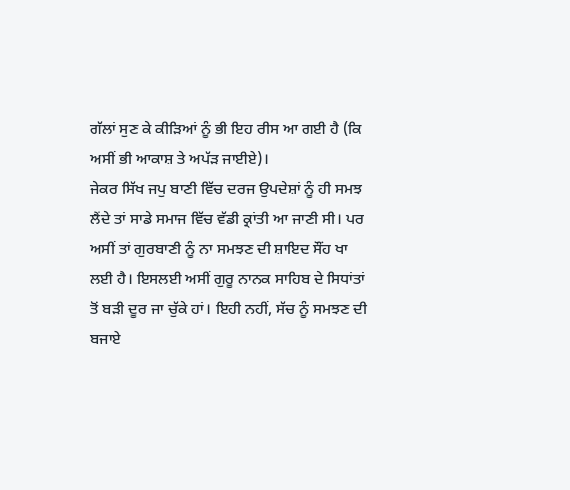ਗੱਲਾਂ ਸੁਣ ਕੇ ਕੀੜਿਆਂ ਨੂੰ ਭੀ ਇਹ ਰੀਸ ਆ ਗਈ ਹੈ (ਕਿ ਅਸੀਂ ਭੀ ਆਕਾਸ਼ ਤੇ ਅਪੱੜ ਜਾਈਏ)।
ਜੇਕਰ ਸਿੱਖ ਜਪੁ ਬਾਣੀ ਵਿੱਚ ਦਰਜ ਉਪਦੇਸ਼ਾਂ ਨੂੰ ਹੀ ਸਮਝ ਲੈਂਦੇ ਤਾਂ ਸਾਡੇ ਸਮਾਜ ਵਿੱਚ ਵੱਡੀ ਕ੍ਰਾਂਤੀ ਆ ਜਾਣੀ ਸੀ। ਪਰ ਅਸੀਂ ਤਾਂ ਗੁਰਬਾਣੀ ਨੂੰ ਨਾ ਸਮਝਣ ਦੀ ਸ਼ਾਇਦ ਸੌਂਹ ਖਾ ਲਈ ਹੈ। ਇਸਲਈ ਅਸੀਂ ਗੁਰੂ ਨਾਨਕ ਸਾਹਿਬ ਦੇ ਸਿਧਾਂਤਾਂ ਤੋਂ ਬੜੀ ਦੂਰ ਜਾ ਚੁੱਕੇ ਹਾਂ। ਇਹੀ ਨਹੀਂ, ਸੱਚ ਨੂੰ ਸਮਝਣ ਦੀ ਬਜਾਏ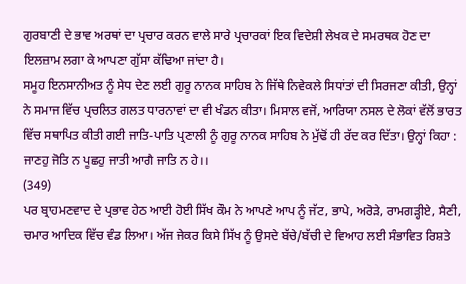ਗੁਰਬਾਣੀ ਦੇ ਭਾਵ ਅਰਥਾਂ ਦਾ ਪ੍ਰਚਾਰ ਕਰਨ ਵਾਲੇ ਸਾਰੇ ਪ੍ਰਚਾਰਕਾਂ ਇਕ ਵਿਦੇਸ਼ੀ ਲੇਖਕ ਦੇ ਸਮਰਥਕ ਹੋਣ ਦਾ ਇਲਜ਼ਾਮ ਲਗਾ ਕੇ ਆਪਣਾ ਗੁੱਸਾ ਕੱਢਿਆ ਜਾਂਦਾ ਹੈ।
ਸਮੂਹ ਇਨਸਾਨੀਅਤ ਨੂੰ ਸੇਧ ਦੇਣ ਲਈ ਗੁਰੂ ਨਾਨਕ ਸਾਹਿਬ ਨੇ ਜਿੱਥੇ ਨਿਵੇਕਲੇ ਸਿਧਾਂਤਾਂ ਦੀ ਸਿਰਜਣਾ ਕੀਤੀ, ਉਨ੍ਹਾਂ ਨੇ ਸਮਾਜ ਵਿੱਚ ਪ੍ਰਚਲਿਤ ਗਲਤ ਧਾਰਨਾਵਾਂ ਦਾ ਵੀ ਖੰਡਨ ਕੀਤਾ। ਮਿਸਾਲ ਵਜੋਂ, ਆਰਿਯਾ ਨਸਲ ਦੇ ਲੋਕਾਂ ਵੱਲੋਂ ਭਾਰਤ ਵਿੱਚ ਸਥਾਪਿਤ ਕੀਤੀ ਗਈ ਜਾਤਿ-ਪਾਤਿ ਪ੍ਰਣਾਲੀ ਨੂੰ ਗੁਰੂ ਨਾਨਕ ਸਾਹਿਬ ਨੇ ਮੁੱਢੋਂ ਹੀ ਰੱਦ ਕਰ ਦਿੱਤਾ। ਉਨ੍ਹਾਂ ਕਿਹਾ :
ਜਾਣਹੁ ਜੋਤਿ ਨ ਪੂਛਹੁ ਜਾਤੀ ਆਗੈ ਜਾਤਿ ਨ ਹੇ।।
(349)
ਪਰ ਬ੍ਰਾਹਮਣਵਾਦ ਦੇ ਪ੍ਰਭਾਵ ਹੇਠ ਆਈ ਹੋਈ ਸਿੱਖ ਕੌਮ ਨੇ ਆਪਣੇ ਆਪ ਨੂੰ ਜੱਟ, ਭਾਪੇ, ਅਰੋੜੇ, ਰਾਮਗੜ੍ਹੀਏ, ਸੈਣੀ, ਚਮਾਰ ਆਦਿਕ ਵਿੱਚ ਵੰਡ ਲਿਆ। ਅੱਜ ਜੇਕਰ ਕਿਸੇ ਸਿੱਖ ਨੂੰ ਉਸਦੇ ਬੱਚੇ/ਬੱਚੀ ਦੇ ਵਿਆਹ ਲਈ ਸੰਭਾਵਿਤ ਰਿਸ਼ਤੇ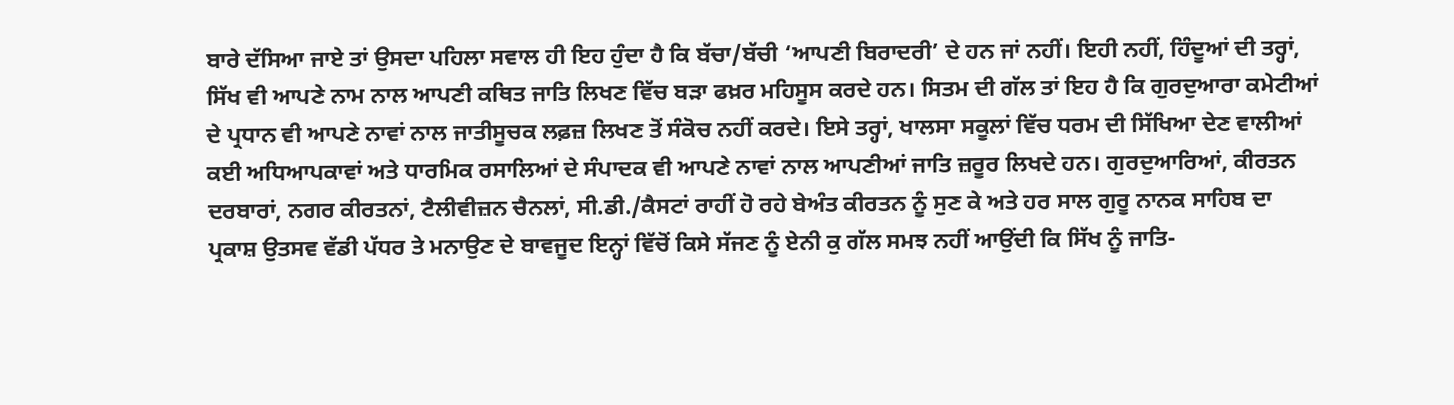ਬਾਰੇ ਦੱਸਿਆ ਜਾਏ ਤਾਂ ਉਸਦਾ ਪਹਿਲਾ ਸਵਾਲ ਹੀ ਇਹ ਹੁੰਦਾ ਹੈ ਕਿ ਬੱਚਾ/ਬੱਚੀ ‘ਆਪਣੀ ਬਿਰਾਦਰੀ’ ਦੇ ਹਨ ਜਾਂ ਨਹੀਂ। ਇਹੀ ਨਹੀਂ, ਹਿੰਦੂਆਂ ਦੀ ਤਰ੍ਹਾਂ, ਸਿੱਖ ਵੀ ਆਪਣੇ ਨਾਮ ਨਾਲ ਆਪਣੀ ਕਥਿਤ ਜਾਤਿ ਲਿਖਣ ਵਿੱਚ ਬੜਾ ਫਖ਼ਰ ਮਹਿਸੂਸ ਕਰਦੇ ਹਨ। ਸਿਤਮ ਦੀ ਗੱਲ ਤਾਂ ਇਹ ਹੈ ਕਿ ਗੁਰਦੁਆਰਾ ਕਮੇਟੀਆਂ ਦੇ ਪ੍ਰਧਾਨ ਵੀ ਆਪਣੇ ਨਾਵਾਂ ਨਾਲ ਜਾਤੀਸੂਚਕ ਲਫ਼ਜ਼ ਲਿਖਣ ਤੋਂ ਸੰਕੋਚ ਨਹੀਂ ਕਰਦੇ। ਇਸੇ ਤਰ੍ਹਾਂ, ਖਾਲਸਾ ਸਕੂਲਾਂ ਵਿੱਚ ਧਰਮ ਦੀ ਸਿੱਖਿਆ ਦੇਣ ਵਾਲੀਆਂ ਕਈ ਅਧਿਆਪਕਾਵਾਂ ਅਤੇ ਧਾਰਮਿਕ ਰਸਾਲਿਆਂ ਦੇ ਸੰਪਾਦਕ ਵੀ ਆਪਣੇ ਨਾਵਾਂ ਨਾਲ ਆਪਣੀਆਂ ਜਾਤਿ ਜ਼ਰੂਰ ਲਿਖਦੇ ਹਨ। ਗੁਰਦੁਆਰਿਆਂ, ਕੀਰਤਨ ਦਰਬਾਰਾਂ, ਨਗਰ ਕੀਰਤਨਾਂ, ਟੈਲੀਵੀਜ਼ਨ ਚੈਨਲਾਂ, ਸੀ.ਡੀ./ਕੈਸਟਾਂ ਰਾਹੀਂ ਹੋ ਰਹੇ ਬੇਅੰਤ ਕੀਰਤਨ ਨੂੰ ਸੁਣ ਕੇ ਅਤੇ ਹਰ ਸਾਲ ਗੁਰੂ ਨਾਨਕ ਸਾਹਿਬ ਦਾ ਪ੍ਰਕਾਸ਼ ਉਤਸਵ ਵੱਡੀ ਪੱਧਰ ਤੇ ਮਨਾਉਣ ਦੇ ਬਾਵਜੂਦ ਇਨ੍ਹਾਂ ਵਿੱਚੋਂ ਕਿਸੇ ਸੱਜਣ ਨੂੰ ਏਨੀ ਕੁ ਗੱਲ ਸਮਝ ਨਹੀਂ ਆਉਂਦੀ ਕਿ ਸਿੱਖ ਨੂੰ ਜਾਤਿ-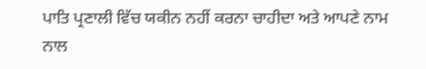ਪਾਤਿ ਪ੍ਰਣਾਲੀ ਵਿੱਚ ਯਕੀਨ ਨਹੀਂ ਕਰਨਾ ਚਾਹੀਦਾ ਅਤੇ ਆਪਣੇ ਨਾਮ ਨਾਲ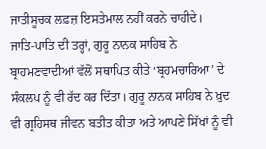ਜਾਤੀਸੂਚਕ ਲਫ਼ਜ਼ ਇਸਤੇਮਾਲ ਨਹੀਂ ਕਰਨੇ ਚਾਹੀਦੇ।
ਜਾਤਿ-ਪਾਤਿ ਦੀ ਤਰ੍ਹਾਂ, ਗੁਰੂ ਨਾਨਕ ਸਾਹਿਬ ਨੇ ਬ੍ਰਾਹਮਣਵਾਦੀਆਂ ਵੱਲੋਂ ਸਥਾਪਿਤ ਕੀਤੇ ‘ਬ੍ਰਹਮਚਾਰਿਆ’ ਦੇ ਸੰਕਲਪ ਨੂੰ ਵੀ ਰੱਦ ਕਰ ਦਿੱਤਾ। ਗੁਰੂ ਨਾਨਕ ਸਾਹਿਬ ਨੇ ਖ਼ੁਦ ਵੀ ਗ੍ਰਹਿਸਥ ਜੀਵਨ ਬਤੀਤ ਕੀਤਾ ਅਤੇ ਆਪਣੇ ਸਿੱਖਾਂ ਨੂੰ ਵੀ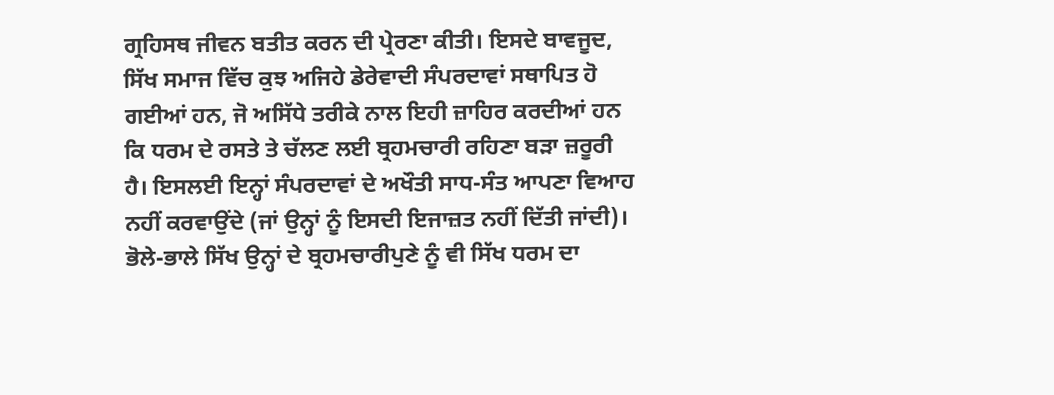ਗ੍ਰਹਿਸਥ ਜੀਵਨ ਬਤੀਤ ਕਰਨ ਦੀ ਪ੍ਰੇਰਣਾ ਕੀਤੀ। ਇਸਦੇ ਬਾਵਜੂਦ, ਸਿੱਖ ਸਮਾਜ ਵਿੱਚ ਕੁਝ ਅਜਿਹੇ ਡੇਰੇਵਾਦੀ ਸੰਪਰਦਾਵਾਂ ਸਥਾਪਿਤ ਹੋ ਗਈਆਂ ਹਨ, ਜੋ ਅਸਿੱਧੇ ਤਰੀਕੇ ਨਾਲ ਇਹੀ ਜ਼ਾਹਿਰ ਕਰਦੀਆਂ ਹਨ ਕਿ ਧਰਮ ਦੇ ਰਸਤੇ ਤੇ ਚੱਲਣ ਲਈ ਬ੍ਰਹਮਚਾਰੀ ਰਹਿਣਾ ਬੜਾ ਜ਼ਰੂਰੀ ਹੈ। ਇਸਲਈ ਇਨ੍ਹਾਂ ਸੰਪਰਦਾਵਾਂ ਦੇ ਅਖੌਤੀ ਸਾਧ-ਸੰਤ ਆਪਣਾ ਵਿਆਹ ਨਹੀਂ ਕਰਵਾਉਂਦੇ (ਜਾਂ ਉਨ੍ਹਾਂ ਨੂੰ ਇਸਦੀ ਇਜਾਜ਼ਤ ਨਹੀਂ ਦਿੱਤੀ ਜਾਂਦੀ)। ਭੋਲੇ-ਭਾਲੇ ਸਿੱਖ ਉਨ੍ਹਾਂ ਦੇ ਬ੍ਰਹਮਚਾਰੀਪੁਣੇ ਨੂੰ ਵੀ ਸਿੱਖ ਧਰਮ ਦਾ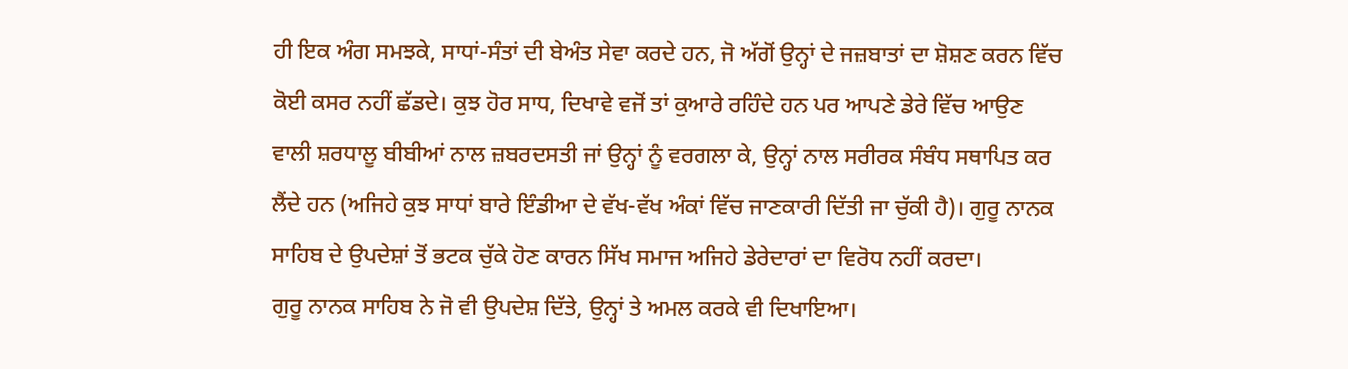ਹੀ ਇਕ ਅੰਗ ਸਮਝਕੇ, ਸਾਧਾਂ-ਸੰਤਾਂ ਦੀ ਬੇਅੰਤ ਸੇਵਾ ਕਰਦੇ ਹਨ, ਜੋ ਅੱਗੋਂ ਉਨ੍ਹਾਂ ਦੇ ਜਜ਼ਬਾਤਾਂ ਦਾ ਸ਼ੋਸ਼ਣ ਕਰਨ ਵਿੱਚ ਕੋਈ ਕਸਰ ਨਹੀਂ ਛੱਡਦੇ। ਕੁਝ ਹੋਰ ਸਾਧ, ਦਿਖਾਵੇ ਵਜੋਂ ਤਾਂ ਕੁਆਰੇ ਰਹਿੰਦੇ ਹਨ ਪਰ ਆਪਣੇ ਡੇਰੇ ਵਿੱਚ ਆਉਣ ਵਾਲੀ ਸ਼ਰਧਾਲੂ ਬੀਬੀਆਂ ਨਾਲ ਜ਼ਬਰਦਸਤੀ ਜਾਂ ਉਨ੍ਹਾਂ ਨੂੰ ਵਰਗਲਾ ਕੇ, ਉਨ੍ਹਾਂ ਨਾਲ ਸਰੀਰਕ ਸੰਬੰਧ ਸਥਾਪਿਤ ਕਰ ਲੈਂਦੇ ਹਨ (ਅਜਿਹੇ ਕੁਝ ਸਾਧਾਂ ਬਾਰੇ ਇੰਡੀਆ ਦੇ ਵੱਖ-ਵੱਖ ਅੰਕਾਂ ਵਿੱਚ ਜਾਣਕਾਰੀ ਦਿੱਤੀ ਜਾ ਚੁੱਕੀ ਹੈ)। ਗੁਰੂ ਨਾਨਕ ਸਾਹਿਬ ਦੇ ਉਪਦੇਸ਼ਾਂ ਤੋਂ ਭਟਕ ਚੁੱਕੇ ਹੋਣ ਕਾਰਨ ਸਿੱਖ ਸਮਾਜ ਅਜਿਹੇ ਡੇਰੇਦਾਰਾਂ ਦਾ ਵਿਰੋਧ ਨਹੀਂ ਕਰਦਾ।
ਗੁਰੂ ਨਾਨਕ ਸਾਹਿਬ ਨੇ ਜੋ ਵੀ ਉਪਦੇਸ਼ ਦਿੱਤੇ, ਉਨ੍ਹਾਂ ਤੇ ਅਮਲ ਕਰਕੇ ਵੀ ਦਿਖਾਇਆ।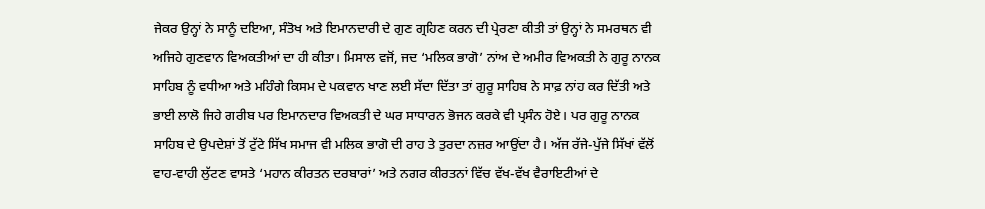ਜੇਕਰ ਉਨ੍ਹਾਂ ਨੇ ਸਾਨੂੰ ਦਇਆ, ਸੰਤੋਖ ਅਤੇ ਇਮਾਨਦਾਰੀ ਦੇ ਗੁਣ ਗ੍ਰਹਿਣ ਕਰਨ ਦੀ ਪ੍ਰੇਰਣਾ ਕੀਤੀ ਤਾਂ ਉਨ੍ਹਾਂ ਨੇ ਸਮਰਥਨ ਵੀ ਅਜਿਹੇ ਗੁਣਵਾਨ ਵਿਅਕਤੀਆਂ ਦਾ ਹੀ ਕੀਤਾ। ਮਿਸਾਲ ਵਜੋਂ, ਜਦ ‘ਮਲਿਕ ਭਾਗੋ’ ਨਾਂਅ ਦੇ ਅਮੀਰ ਵਿਅਕਤੀ ਨੇ ਗੁਰੂ ਨਾਨਕ ਸਾਹਿਬ ਨੂੰ ਵਧੀਆ ਅਤੇ ਮਹਿੰਗੇ ਕਿਸਮ ਦੇ ਪਕਵਾਨ ਖਾਣ ਲਈ ਸੱਦਾ ਦਿੱਤਾ ਤਾਂ ਗੁਰੂ ਸਾਹਿਬ ਨੇ ਸਾਫ਼ ਨਾਂਹ ਕਰ ਦਿੱਤੀ ਅਤੇ ਭਾਈ ਲਾਲੋ ਜਿਹੇ ਗਰੀਬ ਪਰ ਇਮਾਨਦਾਰ ਵਿਅਕਤੀ ਦੇ ਘਰ ਸਾਧਾਰਨ ਭੋਜਨ ਕਰਕੇ ਵੀ ਪ੍ਰਸੰਨ ਹੋਏ। ਪਰ ਗੁਰੂ ਨਾਨਕ ਸਾਹਿਬ ਦੇ ਉਪਦੇਸ਼ਾਂ ਤੋਂ ਟੁੱਟੇ ਸਿੱਖ ਸਮਾਜ ਵੀ ਮਲਿਕ ਭਾਗੋ ਦੀ ਰਾਹ ਤੇ ਤੁਰਦਾ ਨਜ਼ਰ ਆਉਂਦਾ ਹੈ। ਅੱਜ ਰੱਜੇ-ਪੁੱਜੇ ਸਿੱਖਾਂ ਵੱਲੋਂ ਵਾਹ-ਵਾਹੀ ਲੁੱਟਣ ਵਾਸਤੇ ‘ਮਹਾਨ ਕੀਰਤਨ ਦਰਬਾਰਾਂ’ ਅਤੇ ਨਗਰ ਕੀਰਤਨਾਂ ਵਿੱਚ ਵੱਖ-ਵੱਖ ਵੈਰਾਇਟੀਆਂ ਦੇ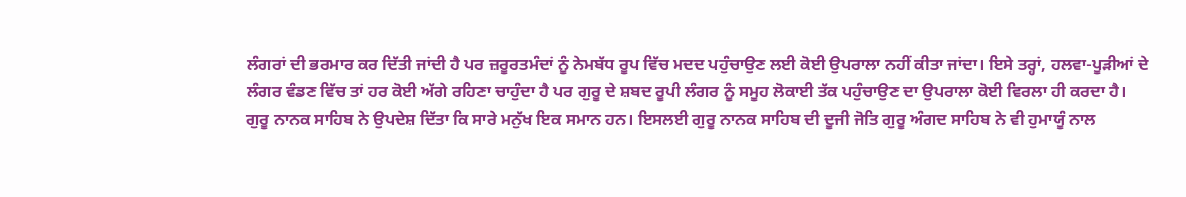ਲੰਗਰਾਂ ਦੀ ਭਰਮਾਰ ਕਰ ਦਿੱਤੀ ਜਾਂਦੀ ਹੈ ਪਰ ਜ਼ਰੂਰਤਮੰਦਾਂ ਨੂੰ ਨੇਮਬੱਧ ਰੂਪ ਵਿੱਚ ਮਦਦ ਪਹੁੰਚਾਉਣ ਲਈ ਕੋਈ ਉਪਰਾਲਾ ਨਹੀਂ ਕੀਤਾ ਜਾਂਦਾ। ਇਸੇ ਤਰ੍ਹਾਂ, ਹਲਵਾ-ਪੂੜੀਆਂ ਦੇ ਲੰਗਰ ਵੰਡਣ ਵਿੱਚ ਤਾਂ ਹਰ ਕੋਈ ਅੱਗੇ ਰਹਿਣਾ ਚਾਹੁੰਦਾ ਹੈ ਪਰ ਗੁਰੂ ਦੇ ਸ਼ਬਦ ਰੂਪੀ ਲੰਗਰ ਨੂੰ ਸਮੂਹ ਲੋਕਾਈ ਤੱਕ ਪਹੁੰਚਾਉਣ ਦਾ ਉਪਰਾਲਾ ਕੋਈ ਵਿਰਲਾ ਹੀ ਕਰਦਾ ਹੈ।
ਗੁਰੂ ਨਾਨਕ ਸਾਹਿਬ ਨੇ ਉਪਦੇਸ਼ ਦਿੱਤਾ ਕਿ ਸਾਰੇ ਮਨੁੱਖ ਇਕ ਸਮਾਨ ਹਨ। ਇਸਲਈ ਗੁਰੂ ਨਾਨਕ ਸਾਹਿਬ ਦੀ ਦੂਜੀ ਜੋਤਿ ਗੁਰੂ ਅੰਗਦ ਸਾਹਿਬ ਨੇ ਵੀ ਹੁਮਾਯੂੰ ਨਾਲ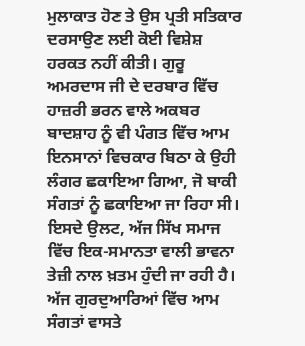ਮੁਲਾਕਾਤ ਹੋਣ ਤੇ ਉਸ ਪ੍ਰਤੀ ਸਤਿਕਾਰ ਦਰਸਾਉਣ ਲਈ ਕੋਈ ਵਿਸ਼ੇਸ਼ ਹਰਕਤ ਨਹੀਂ ਕੀਤੀ। ਗੁਰੂ ਅਮਰਦਾਸ ਜੀ ਦੇ ਦਰਬਾਰ ਵਿੱਚ ਹਾਜ਼ਰੀ ਭਰਨ ਵਾਲੇ ਅਕਬਰ ਬਾਦਸ਼ਾਹ ਨੂੰ ਵੀ ਪੰਗਤ ਵਿੱਚ ਆਮ ਇਨਸਾਨਾਂ ਵਿਚਕਾਰ ਬਿਠਾ ਕੇ ਉਹੀ ਲੰਗਰ ਛਕਾਇਆ ਗਿਆ, ਜੋ ਬਾਕੀ ਸੰਗਤਾਂ ਨੂੰ ਛਕਾਇਆ ਜਾ ਰਿਹਾ ਸੀ। ਇਸਦੇ ਉਲਟ, ਅੱਜ ਸਿੱਖ ਸਮਾਜ ਵਿੱਚ ਇਕ-ਸਮਾਨਤਾ ਵਾਲੀ ਭਾਵਨਾ ਤੇਜ਼ੀ ਨਾਲ ਖ਼ਤਮ ਹੁੰਦੀ ਜਾ ਰਹੀ ਹੈ। ਅੱਜ ਗੁਰਦੁਆਰਿਆਂ ਵਿੱਚ ਆਮ ਸੰਗਤਾਂ ਵਾਸਤੇ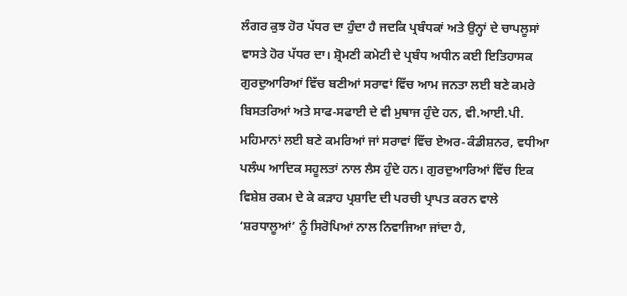ਲੰਗਰ ਕੁਝ ਹੋਰ ਪੱਧਰ ਦਾ ਹੁੰਦਾ ਹੈ ਜਦਕਿ ਪ੍ਰਬੰਧਕਾਂ ਅਤੇ ਉਨ੍ਹਾਂ ਦੇ ਚਾਪਲੂਸਾਂ ਵਾਸਤੇ ਹੋਰ ਪੱਧਰ ਦਾ। ਸ਼੍ਰੋਮਣੀ ਕਮੇਟੀ ਦੇ ਪ੍ਰਬੰਧ ਅਧੀਨ ਕਈ ਇਤਿਹਾਸਕ ਗੁਰਦੁਆਰਿਆਂ ਵਿੱਚ ਬਣੀਆਂ ਸਰਾਵਾਂ ਵਿੱਚ ਆਮ ਜਨਤਾ ਲਈ ਬਣੇ ਕਮਰੇ ਬਿਸਤਰਿਆਂ ਅਤੇ ਸਾਫ-ਸਫਾਈ ਦੇ ਵੀ ਮੁਥਾਜ ਹੁੰਦੇ ਹਨ, ਵੀ.ਆਈ.ਪੀ. ਮਹਿਮਾਨਾਂ ਲਈ ਬਣੇ ਕਮਰਿਆਂ ਜਾਂ ਸਰਾਵਾਂ ਵਿੱਚ ਏਅਰ-ਕੰਡੀਸ਼ਨਰ, ਵਧੀਆ ਪਲੰਘ ਆਦਿਕ ਸਹੂਲਤਾਂ ਨਾਲ ਲੈਸ ਹੁੰਦੇ ਹਨ। ਗੁਰਦੁਆਰਿਆਂ ਵਿੱਚ ਇਕ ਵਿਸ਼ੇਸ਼ ਰਕਮ ਦੇ ਕੇ ਕੜਾਹ ਪ੍ਰਸ਼ਾਦਿ ਦੀ ਪਰਚੀ ਪ੍ਰਾਪਤ ਕਰਨ ਵਾਲੇ ‘ਸ਼ਰਧਾਲੂਆਂ’ ਨੂੰ ਸਿਰੋਪਿਆਂ ਨਾਲ ਨਿਵਾਜਿਆ ਜਾਂਦਾ ਹੈ,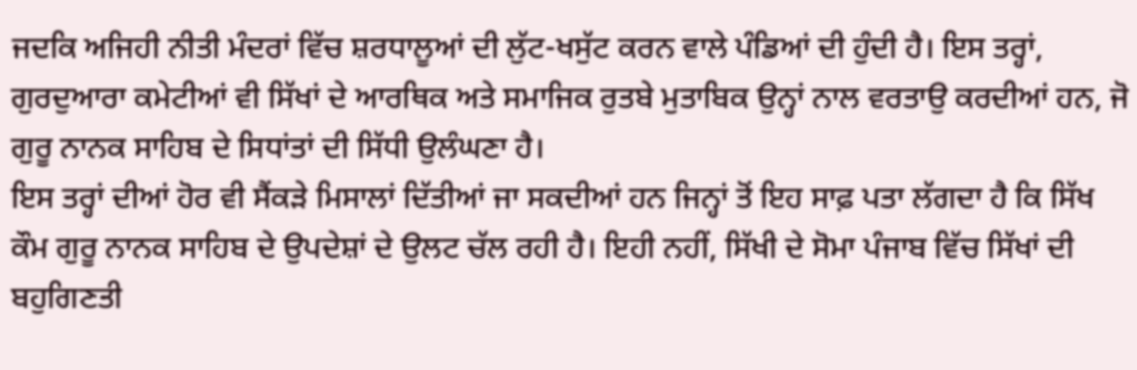ਜਦਕਿ ਅਜਿਹੀ ਨੀਤੀ ਮੰਦਰਾਂ ਵਿੱਚ ਸ਼ਰਧਾਲੂਆਂ ਦੀ ਲੁੱਟ-ਖਸੁੱਟ ਕਰਨ ਵਾਲੇ ਪੰਡਿਆਂ ਦੀ ਹੁੰਦੀ ਹੈ। ਇਸ ਤਰ੍ਹਾਂ, ਗੁਰਦੁਆਰਾ ਕਮੇਟੀਆਂ ਵੀ ਸਿੱਖਾਂ ਦੇ ਆਰਥਿਕ ਅਤੇ ਸਮਾਜਿਕ ਰੁਤਬੇ ਮੁਤਾਬਿਕ ਉਨ੍ਹਾਂ ਨਾਲ ਵਰਤਾਉ ਕਰਦੀਆਂ ਹਨ, ਜੋ ਗੁਰੂ ਨਾਨਕ ਸਾਹਿਬ ਦੇ ਸਿਧਾਂਤਾਂ ਦੀ ਸਿੱਧੀ ਉਲੰਘਣਾ ਹੈ।
ਇਸ ਤਰ੍ਹਾਂ ਦੀਆਂ ਹੋਰ ਵੀ ਸੈਂਕੜੇ ਮਿਸਾਲਾਂ ਦਿੱਤੀਆਂ ਜਾ ਸਕਦੀਆਂ ਹਨ ਜਿਨ੍ਹਾਂ ਤੋਂ ਇਹ ਸਾਫ਼ ਪਤਾ ਲੱਗਦਾ ਹੈ ਕਿ ਸਿੱਖ ਕੌਮ ਗੁਰੂ ਨਾਨਕ ਸਾਹਿਬ ਦੇ ਉਪਦੇਸ਼ਾਂ ਦੇ ਉਲਟ ਚੱਲ ਰਹੀ ਹੈ। ਇਹੀ ਨਹੀਂ, ਸਿੱਖੀ ਦੇ ਸੋਮਾ ਪੰਜਾਬ ਵਿੱਚ ਸਿੱਖਾਂ ਦੀ ਬਹੁਗਿਣਤੀ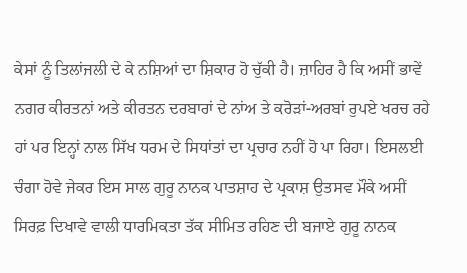ਕੇਸਾਂ ਨੂੰ ਤਿਲਾਂਜਲੀ ਦੇ ਕੇ ਨਸ਼ਿਆਂ ਦਾ ਸ਼ਿਕਾਰ ਹੋ ਚੁੱਕੀ ਹੈ। ਜ਼ਾਹਿਰ ਹੈ ਕਿ ਅਸੀਂ ਭਾਵੇਂ ਨਗਰ ਕੀਰਤਨਾਂ ਅਤੇ ਕੀਰਤਨ ਦਰਬਾਰਾਂ ਦੇ ਨਾਂਅ ਤੇ ਕਰੋੜਾਂ-ਅਰਬਾਂ ਰੁਪਏ ਖਰਚ ਰਹੇ ਹਾਂ ਪਰ ਇਨ੍ਹਾਂ ਨਾਲ ਸਿੱਖ ਧਰਮ ਦੇ ਸਿਧਾਂਤਾਂ ਦਾ ਪ੍ਰਚਾਰ ਨਹੀਂ ਹੋ ਪਾ ਰਿਹਾ। ਇਸਲਈ ਚੰਗਾ ਹੋਵੇ ਜੇਕਰ ਇਸ ਸਾਲ ਗੁਰੂ ਨਾਨਕ ਪਾਤਸ਼ਾਹ ਦੇ ਪ੍ਰਕਾਸ਼ ਉਤਸਵ ਮੌਕੇ ਅਸੀਂ ਸਿਰਫ਼ ਦਿਖਾਵੇ ਵਾਲੀ ਧਾਰਮਿਕਤਾ ਤੱਕ ਸੀਮਿਤ ਰਹਿਣ ਦੀ ਬਜਾਏ ਗੁਰੂ ਨਾਨਕ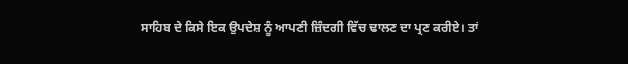ਸਾਹਿਬ ਦੇ ਕਿਸੇ ਇਕ ਉਪਦੇਸ਼ ਨੂੰ ਆਪਣੀ ਜ਼ਿੰਦਗੀ ਵਿੱਚ ਢਾਲਣ ਦਾ ਪ੍ਰਣ ਕਰੀਏ। ਤਾਂ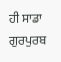ਹੀ ਸਾਡਾ ਗੁਰਪੁਰਬ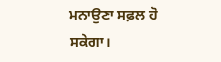ਮਨਾਉਣਾ ਸਫ਼ਲ ਹੋ ਸਕੇਗਾ।